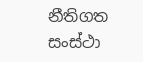නීතිගත සංස්ථා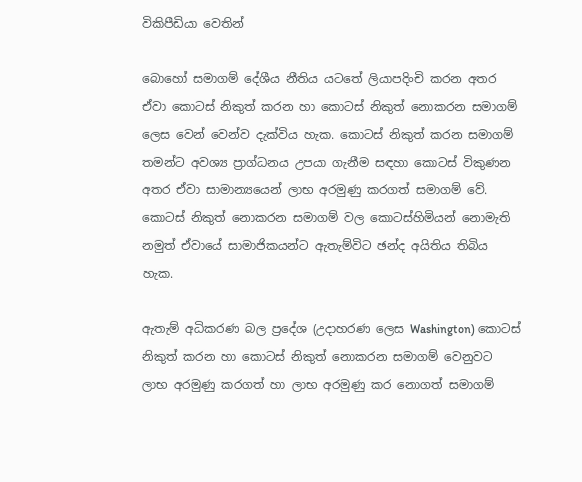විකිපීඩියා වෙතින්

බොහෝ සමාගම් දේශීය නීතිය යටතේ ලියාපදිංචි කරන අතර ඒවා කොටස් නිකුත් කරන හා කොටස් නිකුත් නොකරන සමාගම් ලෙස වෙන් වෙන්ව දැක්විය හැක. කොටස් නිකුත් කරන සමාගම් තමන්ට අවශ්‍ය ප්‍රාග්ධනය උපයා ගැනීම සඳහා කොටස් විකුණන අතර ඒවා සාමාන්‍යයෙන් ලාභ අරමුණු කරගත් සමාගම් වේ. කොටස් නිකුත් නොකරන සමාගම් වල කොටස්හිමියන් නොමැති නමුත් ඒවායේ සාමාජිකයන්ට ඇතැම්විට ඡන්ද අයිතිය තිබිය හැක.

ඇතැම් අධිකරණ බල ප්‍රදේශ (උදාහරණ ලෙස Washington) කොටස් නිකුත් කරන හා කොටස් නිකුත්‍ නොකරන සමාගම් වෙනුවට ලාභ අරමුණු කරගත් හා ලාභ අරමුණු කර නොගත් සමාගම්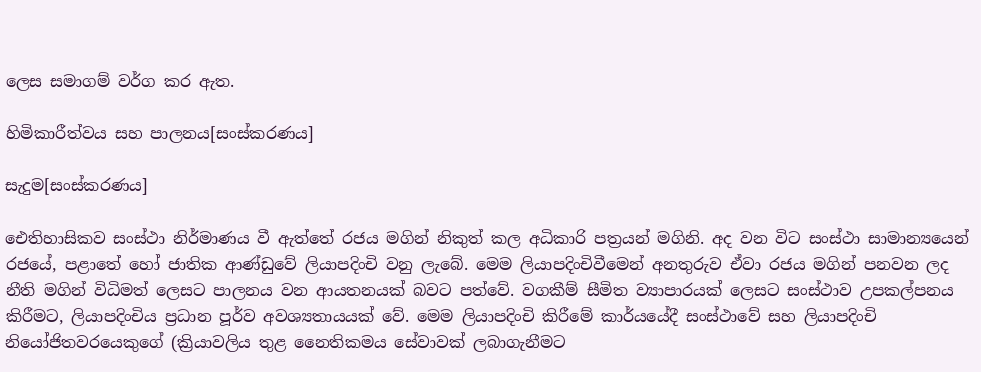ලෙස සමාගම් වර්ග කර ඇත.

හිමිකාරීත්වය සහ පාලනය[සංස්කරණය]

සැදුම[සංස්කරණය]

ඓතිහාසිකව සංස්ථා නිර්මාණය වී ඇත්තේ රජය මගින් නිකුත් කල අධිකාරි පත්‍රයන් මගිනි. අද වන විට සංස්ථා සාමාන්‍යයෙන් රජයේ, පළාතේ හෝ ජාතික ආණ්ඩුවේ ලියාපදිංචි වනු ලැබේ. මෙම ලියාපදිංචිවීමෙන් අනතුරුව ඒවා රජය මගින් පනවන ලද නීති මගින් විධිමත් ලෙසට පාලනය වන ආයතනයක් බවට පත්වේ. වගකීම් සීමිත ව්‍යාපාරයක් ලෙසට සංස්ථාව උපකල්පනය කිරීමට, ලියාපදිංචිය ප්‍රධාන පූර්ව අවශ්‍යතායයක් වේ. මෙම ලියාපදිංචි කිරීමේ කාර්යයේදී සංස්ථාවේ සහ ලියාපදිංචි නියෝජිතවරයෙකුගේ (ක්‍රියාවලිය තුළ නෛතිකමය සේවාවක් ලබාගැනීමට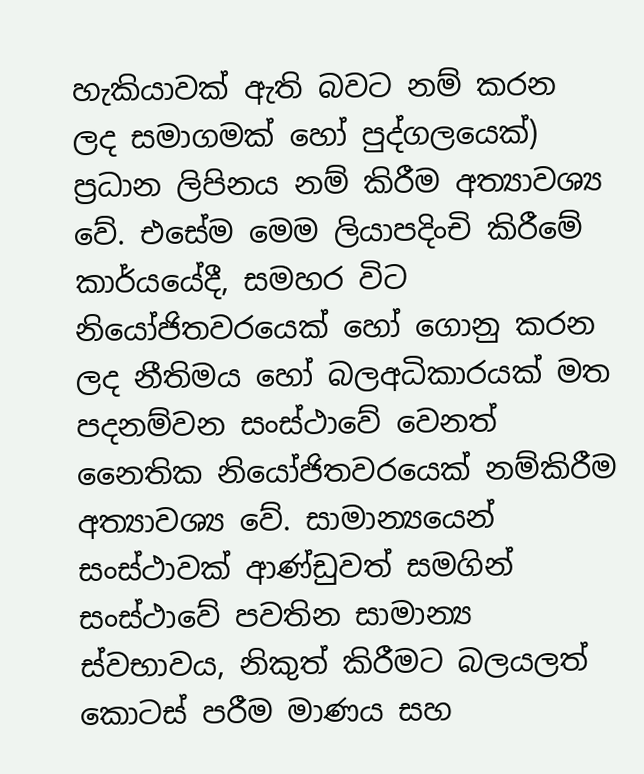හැකියාවක් ඇති බවට නම් කරන ලද සමාගමක් හෝ පුද්ගලයෙක්) ප්‍රධාන ලිපිනය නම් කිරීම අත්‍යාවශ්‍ය වේ. එසේම මෙම ලියාපදිංචි කිරීමේ කාර්යයේදී, සමහර විට නියෝජිතවරයෙක් හෝ ගොනු කරන ලද නීතිමය හෝ බලඅධිකාරයක් මත පදනම්වන සංස්ථාවේ වෙනත් නෛතික නියෝජිතවරයෙක් නම්කිරීම අත්‍යාවශ්‍ය වේ. සාමාන්‍යයෙන් සංස්ථාවක් ආණ්ඩුවත් සමගින් සංස්ථාවේ පවතින සාමාන්‍ය ස්වභාවය, නිකුත් කිරීමට බලයලත් කොටස් පරීම මාණය සහ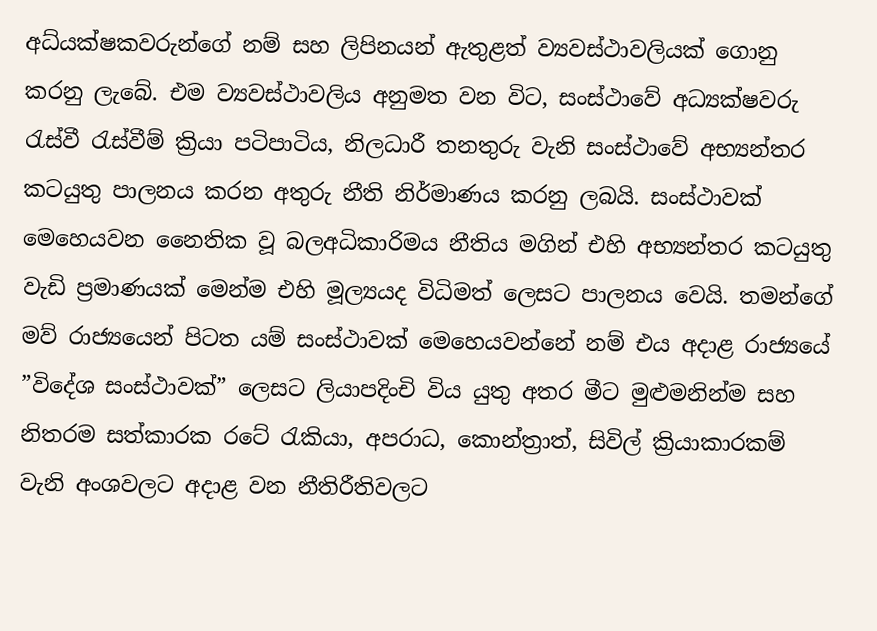අධ්ය‍ක්ෂකවරුන්ගේ නම් සහ ලිපිනයන් ඇතුළත් ව්‍යවස්ථාවලියක් ගොනු කරනු ලැබේ. එම ව්‍යවස්ථාවලිය අනුමත වන විට, සංස්ථාවේ අධ්‍යක්ෂවරු රැස්වී රැස්වීම් ක්‍රියා පටිපාටිය, නිලධාරී තනතුරු වැනි සංස්ථාවේ අභ්‍යන්තර කටයුතු පාලනය කරන අතුරු නීති නිර්මාණය කරනු ලබයි. සංස්ථාවක් මෙහෙයවන නෛතික වූ බලඅධිකාරිමය නීතිය මගින් එහි අභ්‍යන්තර කටයුතු වැඩි ප්‍රමාණයක් මෙන්ම එහි මූල්‍යයද විධිමත් ලෙසට පාලනය වෙයි. තමන්ගේ මව් රාජ්‍යයෙන් පිටත යම් සංස්ථාවක් මෙහෙයවන්නේ නම් එය අදාළ රාජ්‍යයේ ”විදේශ සංස්ථාවක්” ලෙසට ලියාපදිංචි විය යුතු අතර මීට මුළුමනින්ම සහ නිතරම සත්කාරක රටේ රැකියා, අපරාධ, කොන්ත්‍රාත්, සිවිල් ක්‍රියාකාරකම් වැනි අංශවලට අදාළ වන නීතිරීතිවලට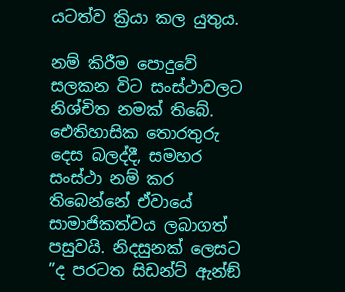යටත්ව ක්‍රියා කල යුතුය.

නම් කිරීම පොදුවේ සලකන විට සංස්ථාවලට නිශ්චිත නමක් තිබේ. ඓතිහාසික තොරතුරු දෙස බලද්දී, සමහර සංස්ථා නම් කර තිබෙන්නේ ඒවායේ සාමාජිකත්වය ලබාගත් පසුවයි. නිදසුනක් ලෙසට ”ද පරටත සිඩන්ට් ඇන්ඞ්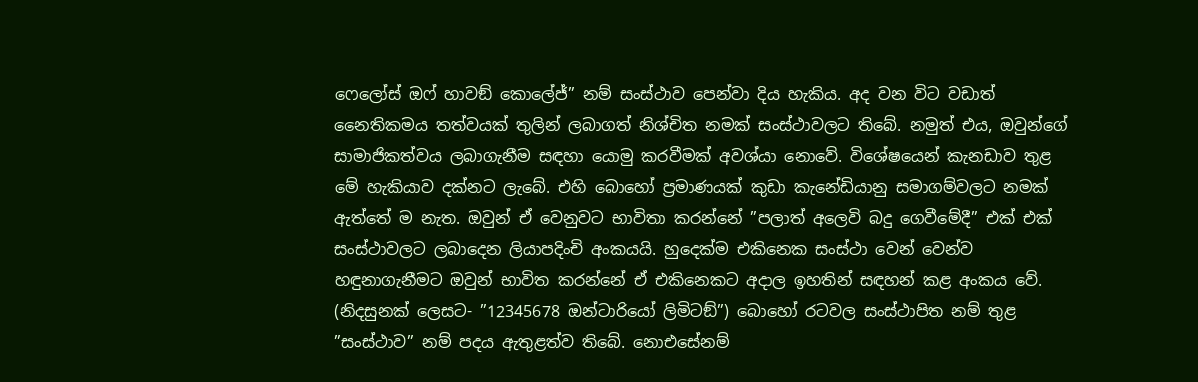ෆෙලෝස් ඔෆ් හාවඞ් කොලේජ්” නම් සංස්ථාව පෙන්වා දිය හැකිය. අද වන විට වඩාත් නෛතිකමය තත්වයක් තුලින් ලබාගත් නිශ්චිත නමක් සංස්ථාවලට තිබේ. නමුත් එය, ඔවුන්ගේ සාමාජිකත්වය ලබාගැනීම සඳහා යොමු කරවීමක් අවශ්යා නොවේ. විශේෂයෙන් කැනඩාව තුළ මේ හැකියාව දක්නට ලැබේ. එහි බොහෝ ප්‍රමාණයක් කුඩා කැනේඩියානු සමාගම්වලට නමක් ඇත්තේ ම නැත. ඔවුන් ඒ වෙනුවට භාවිතා කරන්නේ ”පලාත් අලෙවි බදු ගෙවීමේදී” එක් එක් සංස්ථාවලට ලබාදෙන ලියාපදිංචි අංකයයි. හුදෙක්ම එකිනෙක සංස්ථා වෙන් වෙන්ව හඳුනාගැනීමට ඔවුන් භාවිත කරන්නේ ඒ එකිනෙකට අදාල ඉහතින් සඳහන් කළ අංකය වේ. (නිදසුනක් ලෙසට- ”12345678 ඔන්ටාරියෝ ලිමිටඞ්”) බොහෝ රටවල සංස්ථාපිත නම් තුළ ”සංස්ථාව” නම් පදය ඇතුළත්ව තිබේ. නොඑසේනම්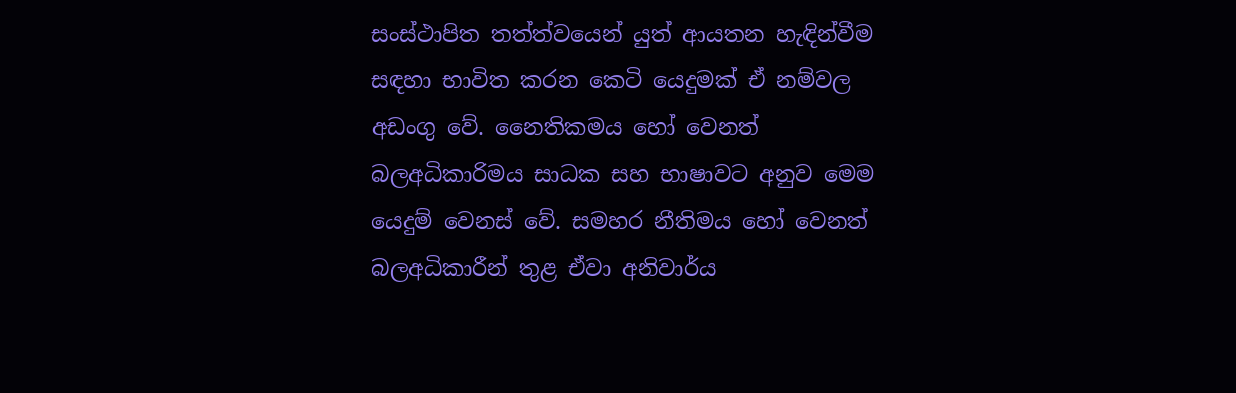සංස්ථාපිත තත්ත්වයෙන් යුත් ආයතන හැඳින්වීම සඳහා භාවිත කරන කෙටි යෙදුමක් ඒ නම්වල අඩංගු වේ. නෛතිකමය හෝ වෙනත් බලඅධිකාරිමය සාධක සහ භාෂාවට අනුව මෙම යෙදුම් වෙනස් වේ. සමහර නීතිමය හෝ වෙනත් බලඅධිකාරීන් තුළ ඒවා අනිවාර්ය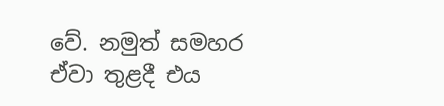වේ. නමුත් සමහර ඒවා තුළදී එය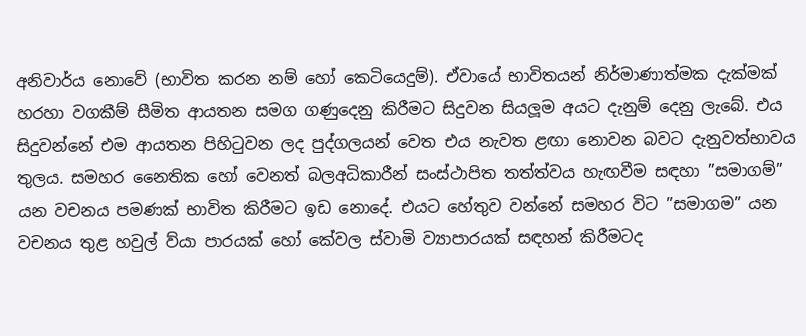අනිවාර්ය නොවේ (භාවිත කරන නම් හෝ කෙටියෙදුම්). ඒවායේ භාවිතයන් නිර්මාණාත්මක දැක්මක් හරහා වගකීම් සීමිත ආයතන සමග ගණුදෙනු කිරීමට සිදුවන සියලූම අයට දැනුම් දෙනු ලැබේ. එය සිදුවන්නේ එම ආයතන පිහිටුවන ලද පුද්ගලයන් වෙත එය නැවත ළඟා නොවන බවට දැනුවත්භාවය තුලය. සමහර නෛතික හෝ වෙනත් බලඅධිකාරීන් සංස්ථාපිත තත්ත්වය හැඟවීම සඳහා ”සමාගම්” යන වචනය පමණක් භාවිත කිරීමට ඉඩ නොදේ. එයට හේතුව වන්නේ සමහර විට ”සමාගම” යන වචනය තුළ හවුල් ව්යා පාරයක් හෝ කේවල ස්වාමි ව්‍යාපාරයක් සඳහන් කිරීමටද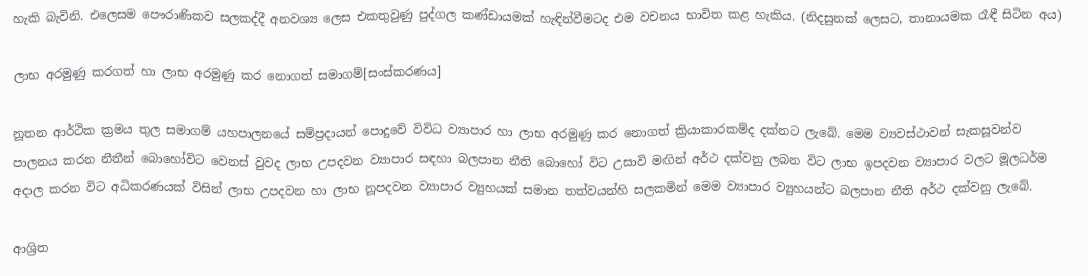හැකි බැවිනි. එලෙසම පෞරාණිකව සලකද්දී අනවශ්‍ය ලෙස එකතුවුණු පුද්ගල කණ්ඩායමක් හැඳින්වීමටද එම වචනය භාවිත කළ හැකිය. (නිදසුනක් ලෙසට, තානායමක රෑඳී සිටින අය)

ලාභ අරමුණු කරගත් හා ලාභ අරමුණු කර නොගත් සමාගම්[සංස්කරණය]

නූතන ආර්ථික ක්‍රමය තුල සමාගම් යහපාලනයේ සම්ප්‍රදායන් පොදුවේ විවිධ ව්‍යාපාර හා ලාභ අරමුණු කර නොගත් ක්‍රියාකාරකම්ද දක්නට ලැබේ. මෙම ව්‍යවස්ථාවන් සැකසූවන්ව පාලනය කරන නීතීන් බොහෝවිට වෙනස් වුවද ලාභ උපදවන ව්‍යාපාර සඳහා බලපාන නීති බොහෝ විට උසාවි මඟින් අර්ථ දක්වනු ලබන විට ලාභ ඉපදවන ව්‍යාපාර වලට මූලධර්ම අදාල කරන විට අධිකරණයක් විසින් ලාභ උපදවන හා ලාභ නූපදවන ව්‍යාපාර ව්‍යුහයක් සමාන තත්වයන්හි සලකමින් මෙම ව්‍යාපාර ව්‍යුහයන්ට බලපාන නීති අර්ථ දක්වනු ලැබේ.

ආශ්‍රිත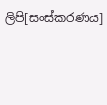ලිපි[සංස්කරණය]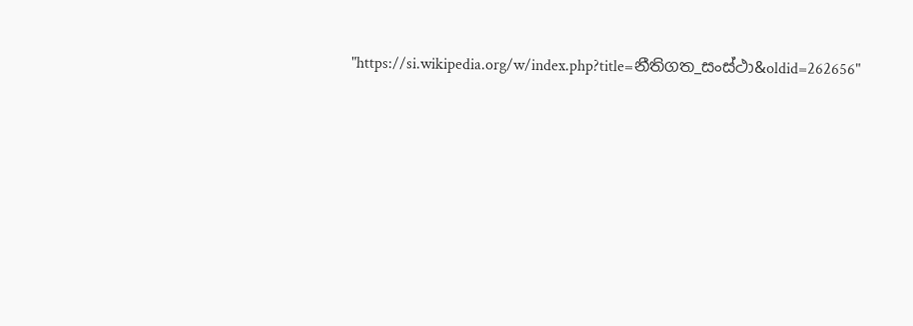"https://si.wikipedia.org/w/index.php?title=නීතිගත_සංස්ථා&oldid=262656"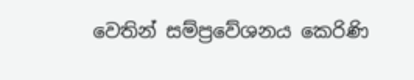වෙතින් සම්ප්‍රවේශනය කෙරිණි